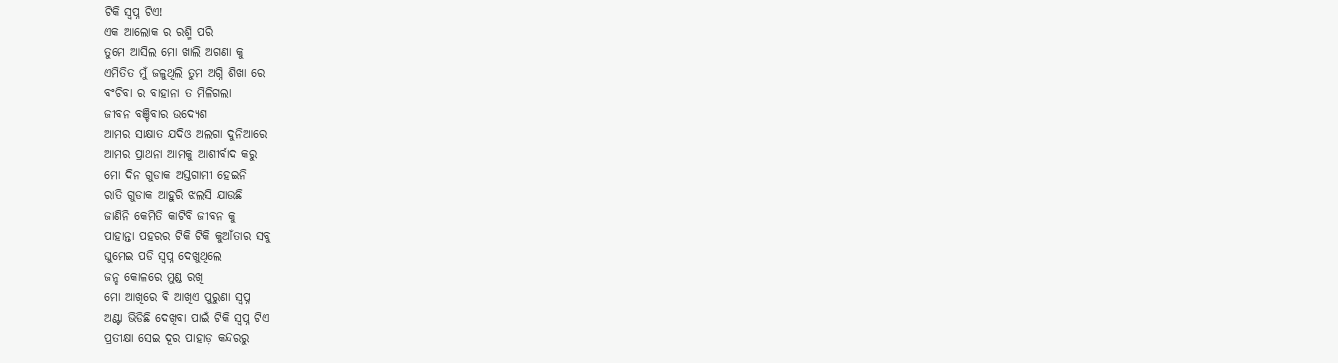ଟିକି ସ୍ବପ୍ନ ଟିଏ!
ଏକ ଆଲୋକ ର ରଶ୍ମି ପରି
ତୁମେ ଆସିଲ ମୋ ଖାଲି ଅଗଣା କୁ
ଏମିତିତ ମୁଁ ଜଳୁଥିଲି ତୁମ ଅଗ୍ନି ଶିଖା ରେ
ବଂଚିବା ର ବାହାନା ତ ମିଳିଗଲା
ଜୀବନ ବଞ୍ଚିବାର ଉଦ୍ୟେଶ
ଆମର ସାକ୍ଷାତ ଯଦିଓ ଅଲଗା ଦୁନିଆରେ
ଆମର ପ୍ରାଥନା ଆମକୁ ଆଶୀର୍ବାଦ କରୁ
ମୋ ଦିନ ଗୁଡାକ ଅସ୍ତଗାମୀ ହେଇନି
ରାତି ଗୁଡାକ ଆହୁରି ଝଲସି ଯାଉଛି
ଜାଣିନି କେମିତି କାଟିବି ଜୀବନ କୁ
ପାହାନ୍ତା ପହରର ଟିକି ଟିକି କୁଆଁତାର ସବୁ
ଘୁମେଇ ପଡି ସ୍ବପ୍ନ ଦେଖୁଥିଲେ
ଜନ୍ହ କୋଳରେ ମୁଣ୍ଡ ରଖି
ମୋ ଆଖିରେ ଵି ଆଖିଏ ପୁରୁଣା ସ୍ବପ୍ନ
ଅଣ୍ଟା ଭିଡିଛି ଦେଖିବା ପାଇଁ ଟିକି ସ୍ବପ୍ନ ଟିଏ
ପ୍ରତୀକ୍ଷା ସେଇ ଦୂର ପାହାଡ଼ କନ୍ଦରରୁ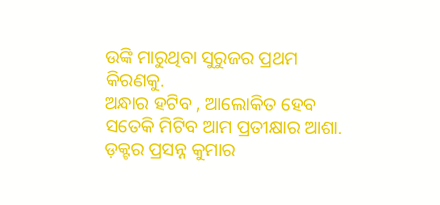ଉଙ୍କି ମାରୁଥିବା ସୁରୁଜର ପ୍ରଥମ କିରଣକୁ.
ଅନ୍ଧାର ହଟିବ , ଆଲୋକିତ ହେବ
ସତେକି ମିଟିବ ଆମ ପ୍ରତୀକ୍ଷାର ଆଶା.
ଡ଼କ୍ଟର ପ୍ରସନ୍ନ କୁମାର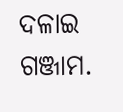ଦଳାଇ
ଗଞ୍ଜାମ.